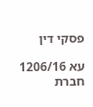פסקי דין

עא 1206/16 חברת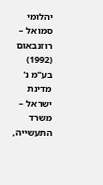יהלומי סמואל – רוזנבאום (1992) בע"מ נ' מדינת ישראל – משרד התעשייה,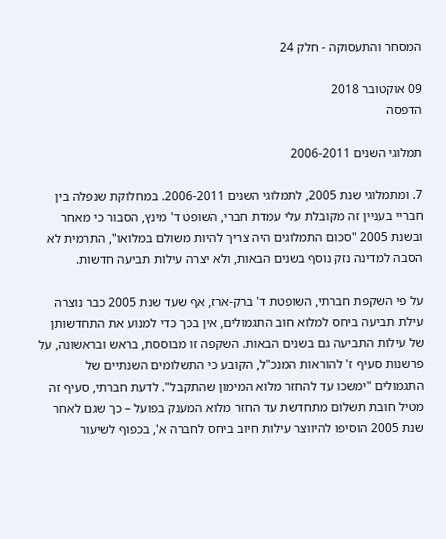המסחר והתעסוקה - חלק 24

09 אוקטובר 2018
הדפסה

תמלוגי השנים 2006-2011

7. ומתמלוגי שנת 2005, לתמלוגי השנים 2006-2011. במחלוקת שנפלה בין חבריי בעניין זה מקובלת עלי עמדת חברי, השופט ד' מינץ, הסבור כי מאחר ובשנת 2005 "סכום התמלוגים היה צריך להיות משולם במלואו", התרמית לא הסבה למדינה נזק נוסף בשנים הבאות, ולא יצרה עילות תביעה חדשות.

על פי השקפת חברתי, השופטת ד' ברק-ארז, אף שעד שנת 2005 כבר נוצרה עילת תביעה ביחס למלוא חוב התגמולים, אין בכך כדי למנוע את התחדשותן של עילות התביעה גם בשנים הבאות. השקפה זו מבוססת, בראש ובראשונה, על פרשנות סעיף ז' להוראות המנכ"ל, הקובע כי התשלומים השנתיים של התגמולים "ימשכו עד להחזר מלוא המימון שהתקבל". לדעת חברתי, סעיף זה מטיל חובת תשלום מתחדשת עד החזר מלוא המענק בפועל – כך שגם לאחר שנת 2005 הוסיפו להיווצר עילות חיוב ביחס לחברה א', בכפוף לשיעור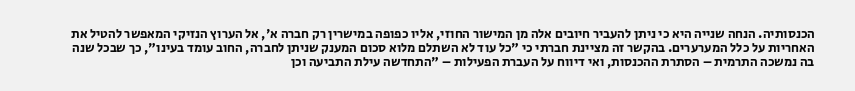הכנסותיה. הנחה שנייה היא כי ניתן להעביר חיובים אלה מן המישור החוזי, אליו כפופה במישרין רק חברה א', אל הערוץ הנזיקי המאפשר להטיל את האחריות על כלל המערערים. בהקשר זה מציינת חברתי כי "כל עוד לא השתלם מלוא סכום המענק שניתן לחברה, החוב עומד בעינו", כך שבכל שנה בה נמשכה התרמית – הסתרת ההכנסות, ואי דיווח על העברת הפעילות – "התחדשה עילת התביעה וכן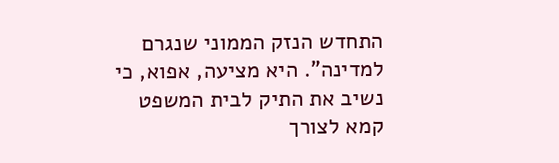התחדש הנזק הממוני שנגרם למדינה". היא מציעה, אפוא, כי נשיב את התיק לבית המשפט קמא לצורך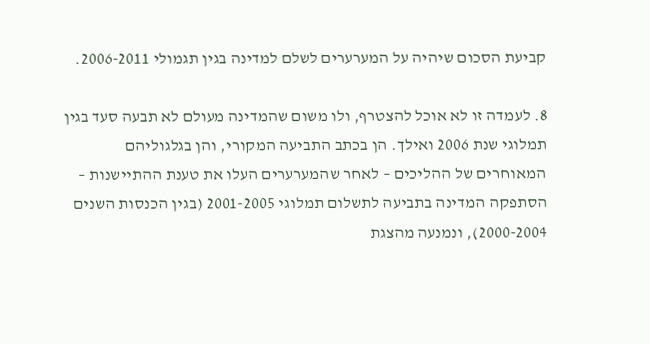קביעת הסכום שיהיה על המערערים לשלם למדינה בגין תגמולי 2006-2011.

8. לעמדה זו לא אוכל להצטרף, ולו משום שהמדינה מעולם לא תבעה סעד בגין תמלוגי שנת 2006 ואילך. הן בכתב התביעה המקורי, והן בגלגוליהם המאוחרים של ההליכים – לאחר שהמערערים העלו את טענת ההתיישנות – הסתפקה המדינה בתביעה לתשלום תמלוגי 2001-2005 (בגין הכנסות השנים 2000-2004), ונמנעה מהצגת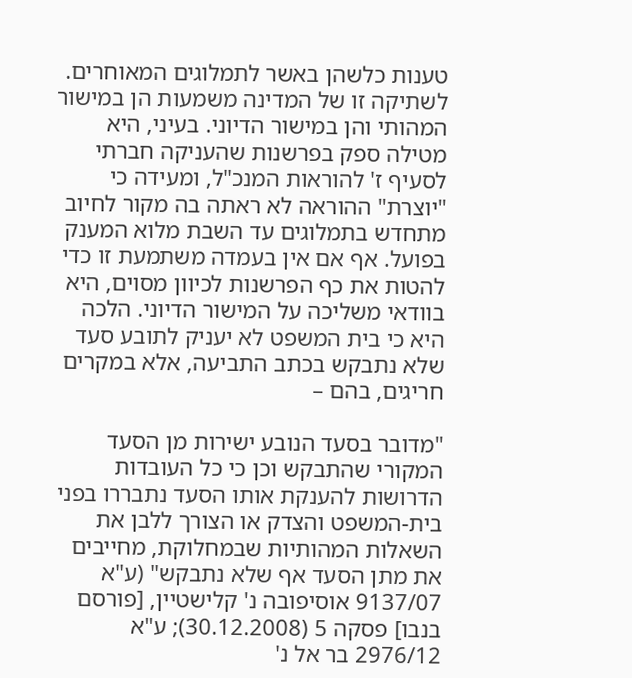טענות כלשהן באשר לתמלוגים המאוחרים. לשתיקה זו של המדינה משמעות הן במישור המהותי והן במישור הדיוני. בעיני, היא מטילה ספק בפרשנות שהעניקה חברתי לסעיף ז' להוראות המנכ"ל, ומעידה כי "יוצרת" ההוראה לא ראתה בה מקור לחיוב מתחדש בתמלוגים עד השבת מלוא המענק בפועל. אף אם אין בעמדה משתמעת זו כדי להטות את כף הפרשנות לכיוון מסוים, היא בוודאי משליכה על המישור הדיוני. הלכה היא כי בית המשפט לא יעניק לתובע סעד שלא נתבקש בכתב התביעה, אלא במקרים חריגים, בהם –

"מדובר בסעד הנובע ישירות מן הסעד המקורי שהתבקש וכן כי כל העובדות הדרושות להענקת אותו הסעד נתבררו בפני בית-המשפט והצדק או הצורך ללבן את השאלות המהותיות שבמחלוקת, מחייבים את מתן הסעד אף שלא נתבקש" (ע"א 9137/07 אוסיפובה נ' קלישטיין, [פורסם בנבו] פסקה 5 (30.12.2008); ע"א 2976/12 בר אל נ'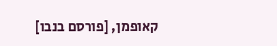קאופמן, [פורסם בנבו]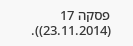פסקה 17 (23.11.2014)).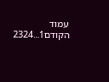עמוד הקודם1...2324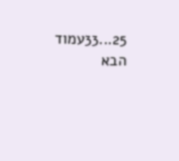25...33עמוד הבא